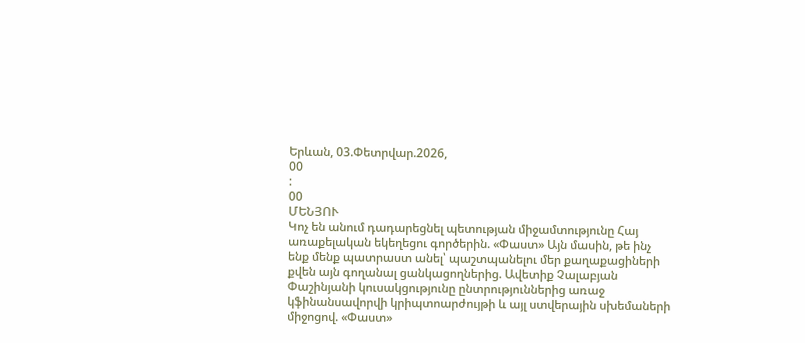Երևան, 03.Փետրվար.2026,
00
:
00
ՄԵՆՅՈՒ
Կոչ են անում դադարեցնել պետության միջամտությունը Հայ առաքելական եկեղեցու գործերին. «Փաստ» Այն մասին, թե ինչ ենք մենք պատրաստ անել՝ պաշտպանելու մեր քաղաքացիների քվեն այն գողանալ ցանկացողներից. Ավետիք Չալաբյան Փաշինյանի կուսակցությունը ընտրություններից առաջ կֆինանսավորվի կրիպտոարժույթի և այլ ստվերային սխեմաների միջոցով. «Փաստ»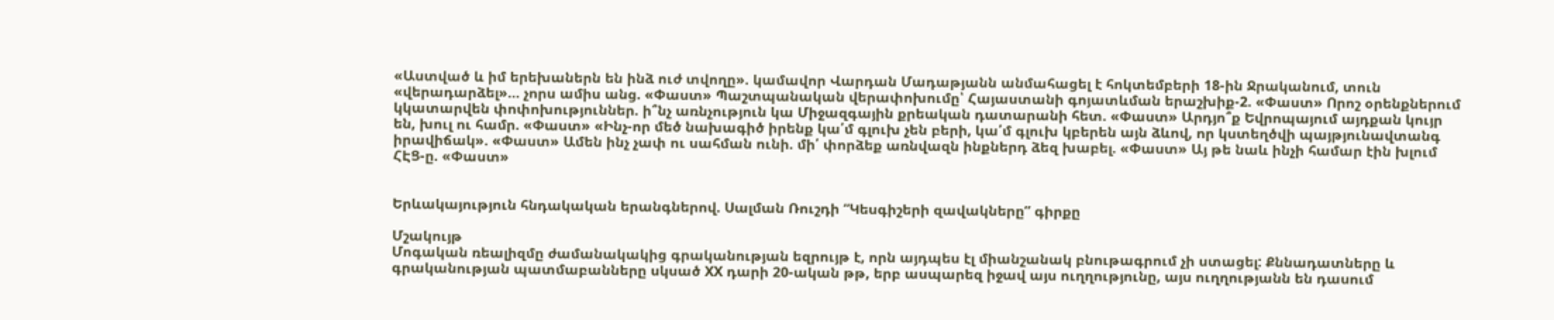«Աստված և իմ երեխաներն են ինձ ուժ տվողը». կամավոր Վարդան Մադաթյանն անմահացել է հոկտեմբերի 18-ին Ջրականում, տուն «վերադարձել»... չորս ամիս անց. «Փաստ» Պաշտպանական վերափոխումը՝ Հայաստանի գոյատևման երաշխիք-2. «Փաստ» Որոշ օրենքներում կկատարվեն փոփոխություններ. ի՞նչ առնչություն կա Միջազգային քրեական դատարանի հետ. «Փաստ» Արդյո՞ք Եվրոպայում այդքան կույր են, խուլ ու համր. «Փաստ» «Ինչ-որ մեծ նախագիծ իրենք կա՛մ գլուխ չեն բերի, կա՛մ գլուխ կբերեն այն ձևով, որ կստեղծվի պայթյունավտանգ իրավիճակ». «Փաստ» Ամեն ինչ չափ ու սահման ունի. մի՛ փորձեք առնվազն ինքներդ ձեզ խաբել. «Փաստ» Այ թե նաև ինչի համար էին խլում ՀԷՑ-ը. «Փաստ»


Երևակայություն հնդակական երանգներով. Սալման Ռուշդի “Կեսգիշերի զավակները” գիրքը

Մշակույթ
Մոգական ռեալիզմը ժամանակակից գրականության եզրույթ է, որն այդպես էլ միանշանակ բնութագրում չի ստացել: Քննադատները և գրականության պատմաբանները սկսած XX դարի 20-ական թթ, երբ ասպարեզ իջավ այս ուղղությունը, այս ուղղությանն են դասում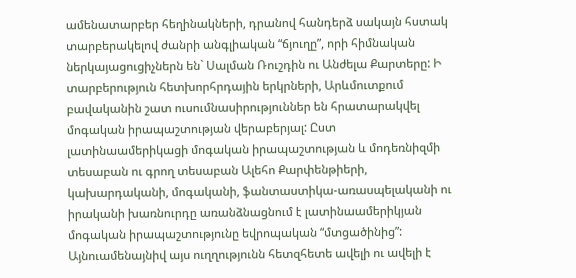ամենատարբեր հեղինակների, դրանով հանդերձ սակայն հստակ տարբերակելով ժանրի անգլիական “ճյուղը”, որի հիմնական ներկայացուցիչներն են` Սալման Ռուշդին ու Անժելա Քարտերը: Ի տարբերություն հետխորհրդային երկրների, Արևմուտքում բավականին շատ ուսումնասիրություններ են հրատարակվել մոգական իրապաշտության վերաբերյալ: Ըստ լատինաամերիկացի մոգական իրապաշտության և մոդեռնիզմի տեսաբան ու գրող տեսաբան Ալեհո Քարփենթիերի, կախարդականի, մոգականի, ֆանտաստիկա-առասպելականի ու իրականի խառնուրդը առանձնացնում է լատինաամերիկյան մոգական իրապաշտությունը եվրոպական “մտցածինից”: Այնուամենայնիվ այս ուղղությունն հետզհետե ավելի ու ավելի է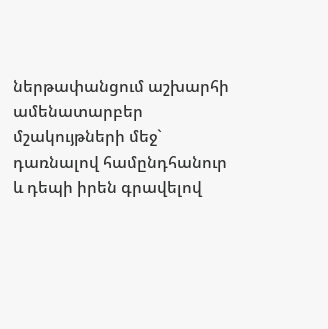ներթափանցում աշխարհի ամենատարբեր մշակույթների մեջ` դառնալով համընդհանուր և դեպի իրեն գրավելով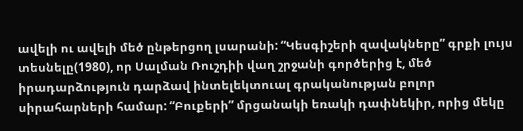ավելի ու ավելի մեծ ընթերցող լսարանի: “Կեսգիշերի զավակները” գրքի լույս տեսնելը(1980), որ Սալման Ռուշդիի վաղ շրջանի գործերից է, մեծ իրադարձություն դարձավ ինտելեկտուալ գրականության բոլոր սիրահարների համար: “Բուքերի” մրցանակի եռակի դափնեկիր, որից մեկը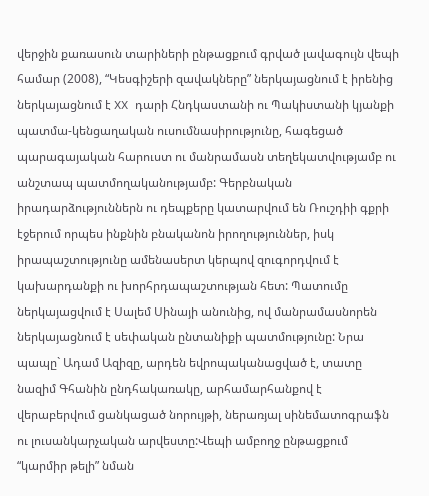վերջին քառասուն տարիների ընթացքում գրված լավագույն վեպի համար (2008), “Կեսգիշերի զավակները” ներկայացնում է իրենից ներկայացնում է XX դարի Հնդկաստանի ու Պակիստանի կյանքի պատմա-կենցաղական ուսումնասիրությունը, հագեցած պարագայական հարուստ ու մանրամասն տեղեկատվությամբ ու անշտապ պատմողականությամբ: Գերբնական իրադարձություններն ու դեպքերը կատարվում են Ռուշդիի գքրի էջերում որպես ինքնին բնականոն իրողություններ, իսկ իրապաշտությունը ամենասերտ կերպով զուգորդվում է կախարդանքի ու խորհրդապաշտության հետ: Պատումը ներկայացվում է Սալեմ Սինայի անունից, ով մանրամասնորեն ներկայացնում է սեփական ընտանիքի պատմությունը: Նրա պապը` Ադամ Ազիզը, արդեն եվրոպականացված է, տատը նազիմ Գհանին ընդհակառակը, արհամարհանքով է վերաբերվում ցանկացած նորույթի, ներառյալ սինեմատոգրաֆն ու լուսանկարչական արվեստը:Վեպի ամբողջ ընթացքում “կարմիր թելի” նման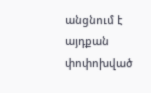անցնում է այդքան փոփոխված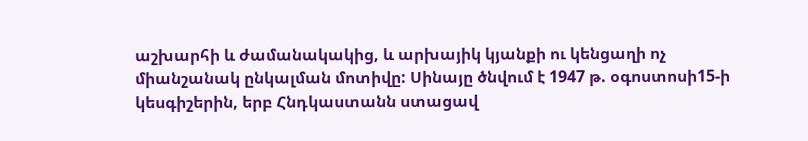աշխարհի և ժամանակակից, և արխայիկ կյանքի ու կենցաղի ոչ միանշանակ ընկալման մոտիվը: Սինայը ծնվում է 1947 թ. օգոստոսի15-ի կեսգիշերին, երբ Հնդկաստանն ստացավ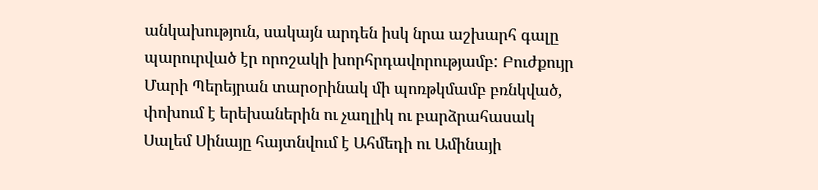անկախություն, սակայն արդեն իսկ նրա աշխարհ գալը պարուրված էր որոշակի խորհրդավորությամբ: Բուժքույր Մարի Պերեյրան տարօրինակ մի պոռթկմամբ բռնկված, փոխում է երեխաներին ու չաղլիկ ու բարձրահասակ Սալեմ Սինայը հայտնվում է Ահմեդի ու Ամինայի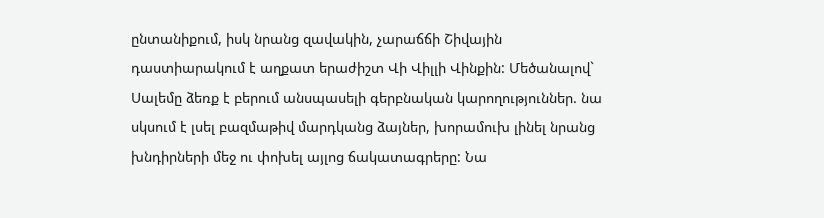ընտանիքում, իսկ նրանց զավակին, չարաճճի Շիվային դաստիարակում է աղքատ երաժիշտ Վի Վիլլի Վինքին: Մեծանալով` Սալեմը ձեռք է բերում անսպասելի գերբնական կարողություններ. նա սկսում է լսել բազմաթիվ մարդկանց ձայներ, խորամուխ լինել նրանց խնդիրների մեջ ու փոխել այլոց ճակատագրերը: Նա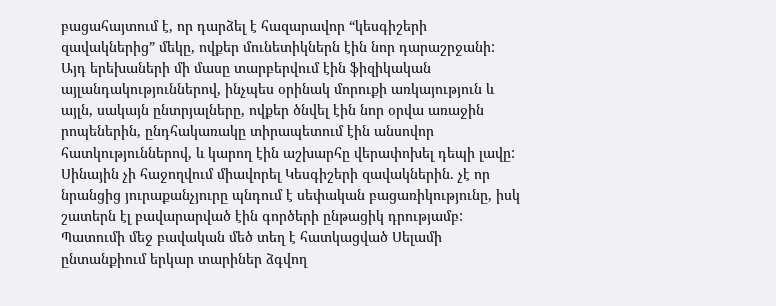բացահայտում է, որ դարձել է հազարավոր “կեսգիշերի զավակներից” մեկը, ովքեր մունետիկներն էին նոր դարաշրջանի: Այդ երեխաների մի մասը տարբերվում էին ֆիզիկական այլանդակություններով, ինչպես օրինակ մորուքի առկայություն և այլն, սակայն ընտրյալները, ովքեր ծնվել էին նոր օրվա առաջին րոպեներին, ընդհակառակը տիրապետում էին անսովոր հատկություններով, և կարող էին աշխարհը վերափոխել դեպի լավը: Սինային չի հաջողվում միավորել Կեսգիշերի զավակներին. չէ որ նրանցից յուրաքանչյուրը պնդում է սեփական բացառիկությունը, իսկ շատերն էլ բավարարված էին գործերի ընթացիկ դրությամբ: Պատումի մեջ բավական մեծ տեղ է հատկացված Սելամի ընտանքիում երկար տարիներ ձգվող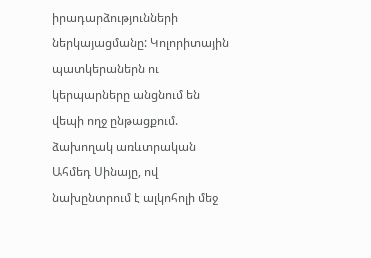իրադարձությունների ներկայացմանը: Կոլորիտային պատկերաներն ու կերպարները անցնում են վեպի ողջ ընթացքում. ձախողակ առևտրական Ահմեդ Սինայը, ով նախընտրում է ալկոհոլի մեջ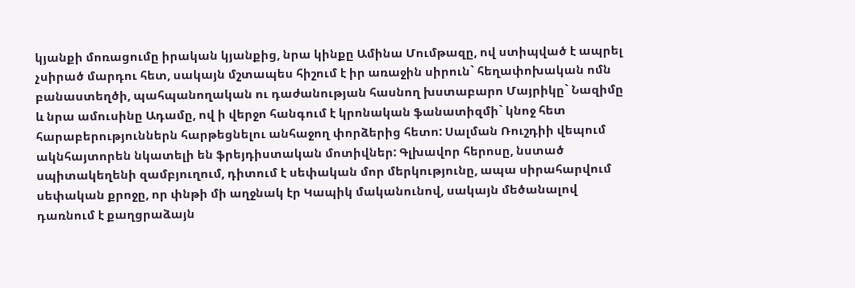կյանքի մոռացումը իրական կյանքից, նրա կինքը Ամինա Մումթազը, ով ստիպված է ապրել չսիրած մարդու հետ, սակայն մշտապես հիշում է իր առաջին սիրուն` հեղափոխական ոմն բանաստեղծի, պահպանողական ու դաժանության հասնող խստաբարո Մայրիկը` Նազիմը և նրա ամուսինը Ադամը, ով ի վերջո հանգում է կրոնական ֆանատիզմի` կնոջ հետ հարաբերություններն հարթեցնելու անհաջող փորձերից հետո: Սալման Ռուշդիի վեպում ակնհայտորեն նկատելի են ֆրեյդիստական մոտիվներ: Գլխավոր հերոսը, նստած սպիտակեղենի զամբյուղում, դիտում է սեփական մոր մերկությունը, ապա սիրահարվում սեփական քրոջը, որ փնթի մի աղջնակ էր Կապիկ մականունով, սակայն մեծանալով դառնում է քաղցրաձայն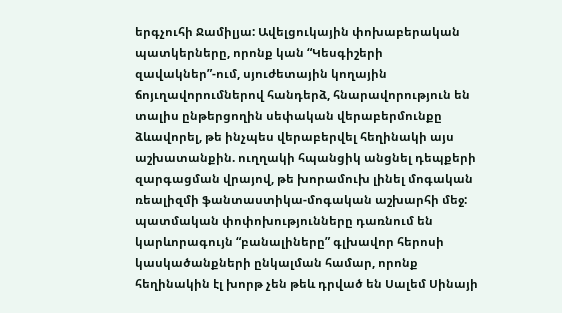երգչուհի Ջամիլյա: Ավելցուկային փոխաբերական պատկերները, որոնք կան “Կեսգիշերի զավակներ”-ում, սյուժետային կողային ճոյւղավորումներով հանդերձ, հնարավորություն են տալիս ընթերցողին սեփական վերաբերմունքը ձևավորել, թե ինչպես վերաբերվել հեղինակի այս աշխատանքին. ուղղակի հպանցիկ անցնել դեպքերի զարգացման վրայով, թե խորամուխ լինել մոգական ռեալիզմի ֆանտաստիկա-մոգական աշխարհի մեջ: պատմական փոփոխությունները դառնում են կարևորագույն “բանալիները” գլխավոր հերոսի կասկածանքների ընկալման համար, որոնք հեղինակին էլ խորթ չեն թեև դրված են Սալեմ Սինայի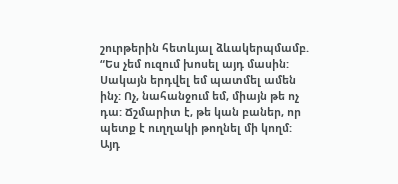շուրթերին հետևյալ ձևակերպմամբ. “Ես չեմ ուզում խոսել այդ մասին: Սակայն երդվել եմ պատմել ամեն ինչ: Ոչ, նահանջում եմ, միայն թե ոչ դա: Ճշմարիտ է, թե կան բաներ, որ պետք է ուղղակի թողնել մի կողմ: Այդ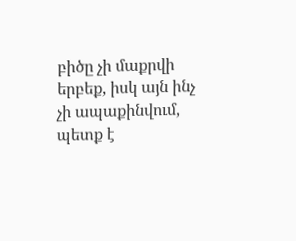բիծը չի մաքրվի երբեք, իսկ այն ինչ չի ապաքինվում, պետք է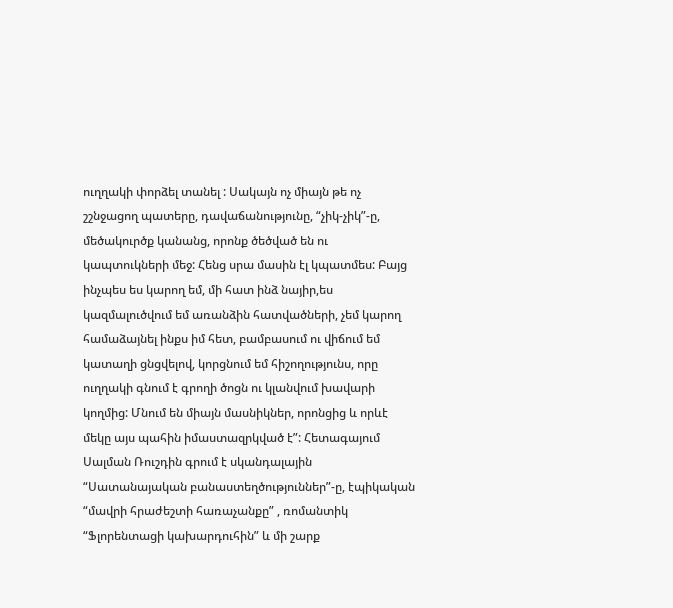ուղղակի փորձել տանել : Սակայն ոչ միայն թե ոչ շշնջացող պատերը, դավաճանությունը, “չիկ-չիկ”-ը, մեծակուրծք կանանց, որոնք ծեծված են ու կապտուկների մեջ: Հենց սրա մասին էլ կպատմես: Բայց ինչպես ես կարող եմ, մի հատ ինձ նայիր,ես կազմալուծվում եմ առանձին հատվածների, չեմ կարող համաձայնել ինքս իմ հետ, բամբասում ու վիճում եմ կատաղի ցնցվելով, կորցնում եմ հիշողությունս, որը ուղղակի գնում է գրողի ծոցն ու կլանվում խավարի կողմից: Մնում են միայն մասնիկներ, որոնցից և որևէ մեկը այս պահին իմաստազրկված է”: Հետագայում Սալման Ռուշդին գրում է սկանդալային “Սատանայական բանաստեղծություններ”-ը, էպիկական “մավրի հրաժեշտի հառաչանքը” , ռոմանտիկ “Ֆլորենտացի կախարդուհին” և մի շարք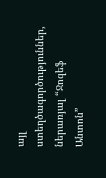այլ ստեղծագործություններ, ներառյալ “Ջոզեֆ Անտոն”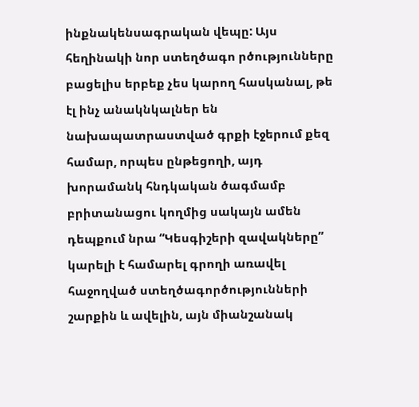ինքնակենսագրական վեպը: Այս հեղինակի նոր ստեղծագո րծությունները բացելիս երբեք չես կարող հասկանալ, թե էլ ինչ անակնկալներ են նախապատրաստված գրքի էջերում քեզ համար, որպես ընթեցողի, այդ խորամանկ հնդկական ծագմամբ բրիտանացու կողմից սակայն ամեն դեպքում նրա “Կեսգիշերի զավակները” կարելի է համարել գրողի առավել հաջողված ստեղծագործությունների շարքին և ավելին, այն միանշանակ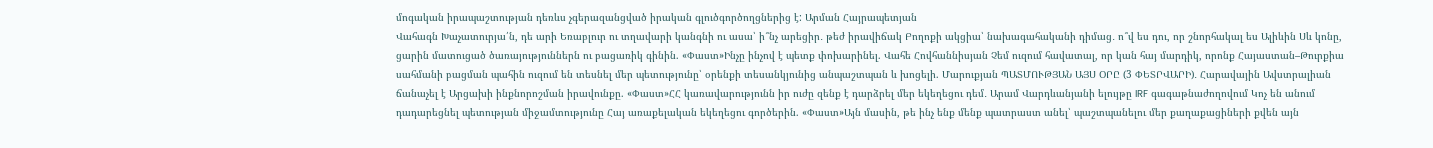մոգական իրապաշտության դեռևս չգերազանցված իրական գլուծգործողցներից է: Արման Հայրապետյան
Վահագն Խաչատուրյա՛ն, դե արի Եռաբլուր ու տղավարի կանգնի ու ասա՝ ի՞նչ արեցիր․ թեժ իրավիճակ Բողոքի ակցիա՝ նախագահականի դիմաց․ ո՞վ ես դու, որ շնորհակալ ես Ալիևին Սև կոնը, ցարին մատուցած ծառայություններն ու բացառիկ գինին. «Փաստ»Ինչը ինչով է պետք փոխարինել. Վահե Հովհաննիսյան Չեմ ուզում հավատալ, որ կան հայ մարդիկ, որոնք Հայաստան–Թուրքիա սահմանի բացման պահին ուզում են տեսնել մեր պետությունը՝ օրենքի տեսանկյունից անպաշտպան և խոցելի. Մարուքյան ՊԱՏՄՈՒԹՅԱՆ ԱՅՍ ՕՐԸ (3 ՓԵՏՐՎԱՐԻ)․ Հարավային Ավստրալիան ճանաչել է Արցախի ինքնորոշման իրավունքը. «Փաստ»ՀՀ կառավարությունն իր ուժը զենք է դարձրել մեր եկեղեցու դեմ․ Արամ Վարդևանյանի ելույթը IRF գագաթնաժողովում Կոչ են անում դադարեցնել պետության միջամտությունը Հայ առաքելական եկեղեցու գործերին. «Փաստ»Այն մասին, թե ինչ ենք մենք պատրաստ անել՝ պաշտպանելու մեր քաղաքացիների քվեն այն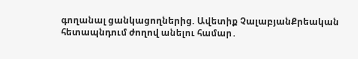գողանալ ցանկացողներից. Ավետիք ՉալաբյանՔրեական հետապնդում ժողով անելու համար․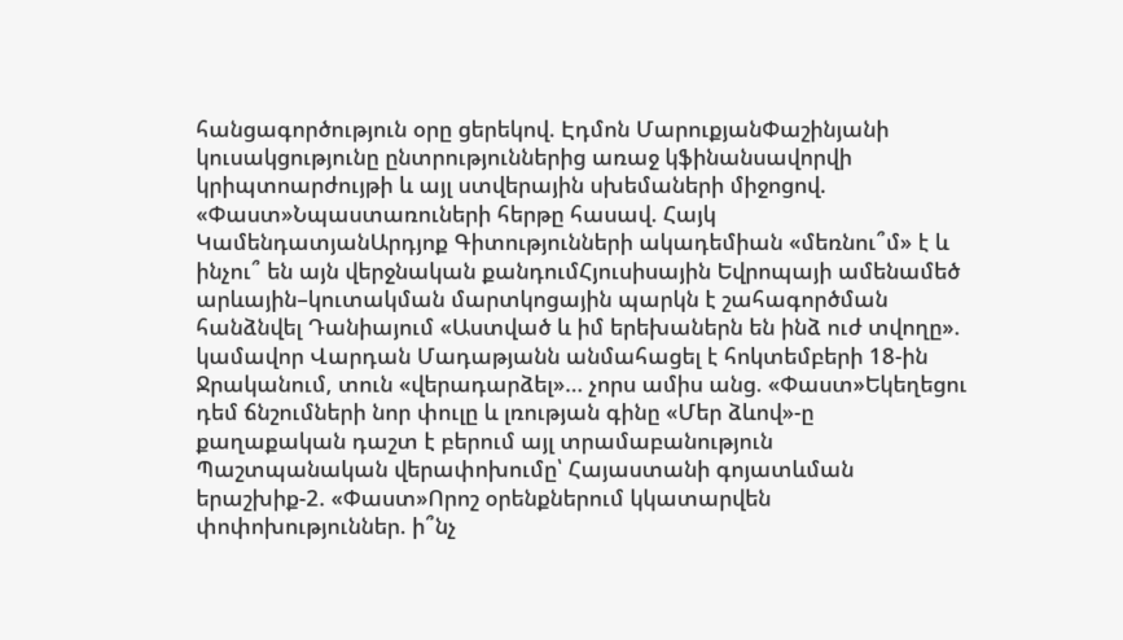հանցագործություն օրը ցերեկով. Էդմոն ՄարուքյանՓաշինյանի կուսակցությունը ընտրություններից առաջ կֆինանսավորվի կրիպտոարժույթի և այլ ստվերային սխեմաների միջոցով. «Փաստ»Նպաստառուների հերթը հասավ. Հայկ ԿամենդատյանԱրդյոք Գիտությունների ակադեմիան «մեռնու՞մ» է և ինչու՞ են այն վերջնական քանդումՀյուսիսային Եվրոպայի ամենամեծ արևային–կուտակման մարտկոցային պարկն է շահագործման հանձնվել Դանիայում «Աստված և իմ երեխաներն են ինձ ուժ տվողը». կամավոր Վարդան Մադաթյանն անմահացել է հոկտեմբերի 18-ին Ջրականում, տուն «վերադարձել»... չորս ամիս անց. «Փաստ»Եկեղեցու դեմ ճնշումների նոր փուլը և լռության գինը «Մեր ձևով»-ը քաղաքական դաշտ է բերում այլ տրամաբանություն Պաշտպանական վերափոխումը՝ Հայաստանի գոյատևման երաշխիք-2. «Փաստ»Որոշ օրենքներում կկատարվեն փոփոխություններ. ի՞նչ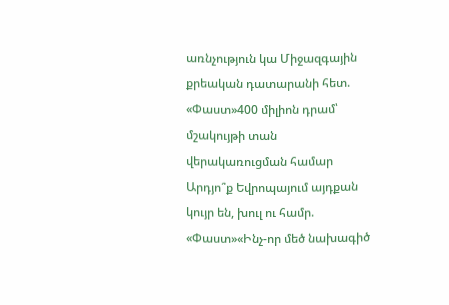առնչություն կա Միջազգային քրեական դատարանի հետ. «Փաստ»400 միլիոն դրամ՝ մշակույթի տան վերակառուցման համար Արդյո՞ք Եվրոպայում այդքան կույր են, խուլ ու համր. «Փաստ»«Ինչ-որ մեծ նախագիծ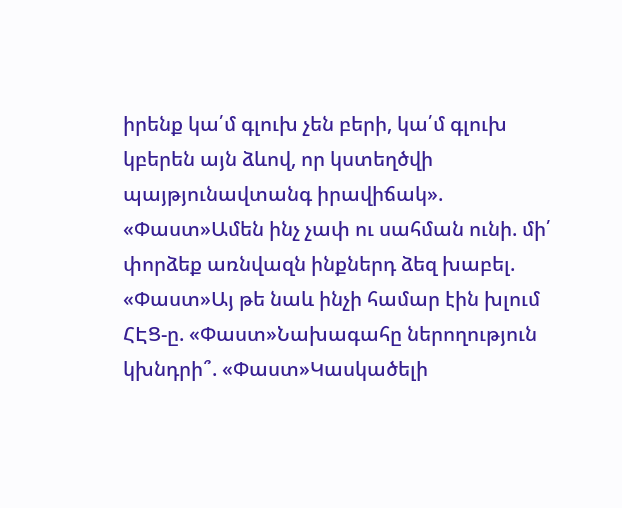իրենք կա՛մ գլուխ չեն բերի, կա՛մ գլուխ կբերեն այն ձևով, որ կստեղծվի պայթյունավտանգ իրավիճակ». «Փաստ»Ամեն ինչ չափ ու սահման ունի. մի՛ փորձեք առնվազն ինքներդ ձեզ խաբել. «Փաստ»Այ թե նաև ինչի համար էին խլում ՀԷՑ-ը. «Փաստ»Նախագահը ներողություն կխնդրի՞. «Փաստ»Կասկածելի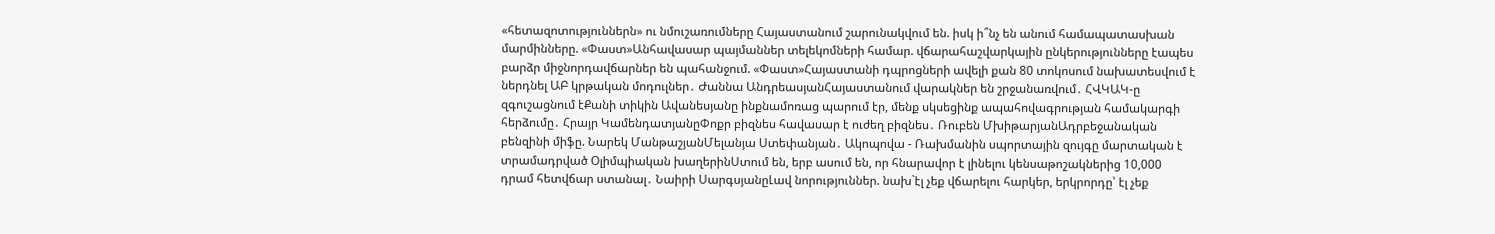«հետազոտություններն» ու նմուշառումները Հայաստանում շարունակվում են. իսկ ի՞նչ են անում համապատասխան մարմինները. «Փաստ»Անհավասար պայմաններ տելեկոմների համար. վճարահաշվարկային ընկերությունները էապես բարձր միջնորդավճարներ են պահանջում. «Փաստ»Հայաստանի դպրոցների ավելի քան 80 տոկոսում նախատեսվում է ներդնել ԱԲ կրթական մոդուլներ․ Ժաննա ԱնդրեասյանՀայաստանում վարակներ են շրջանառվում․ ՀՎԿԱԿ-ը զգուշացնում էՔանի տիկին Ավանեսյանը ինքնամոռաց պարում էր, մենք սկսեցինք ապահովագրության համակարգի հերձումը․ Հրայր ԿամենդատյանըՓոքր բիզնես հավասար է ուժեղ բիզնես․ Ռուբեն ՄխիթարյանԱդրբեջանական բենզինի միֆը. Նարեկ ՄանթաշյանՄելանյա Ստեփանյան․ Ակոպովա - Ռախմանին սպորտային զույգը մարտական է տրամադրված Օլիմպիական խաղերինՍտում են, երբ ասում են, որ հնարավոր է լինելու կենսաթոշակներից 10,000 դրամ հետվճար ստանալ․ Նաիրի ՍարգսյանըԼավ նորություններ. նախ`էլ չեք վճարելու հարկեր, երկրորդը՝ էլ չեք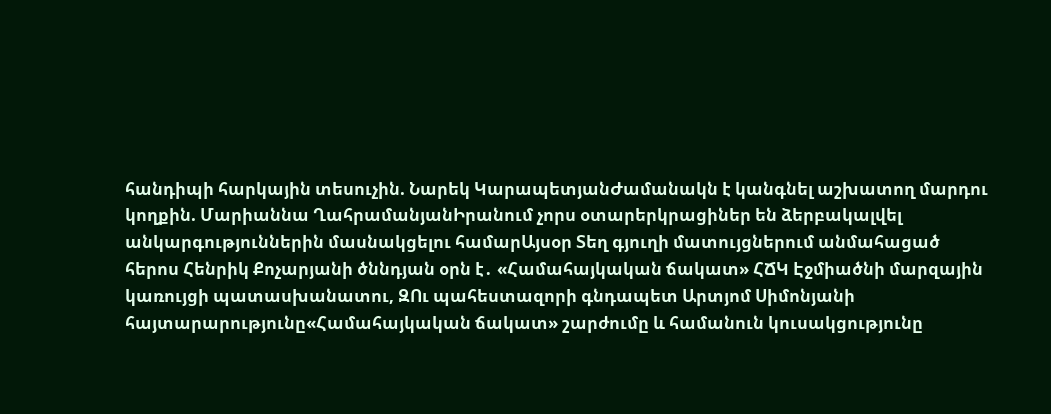հանդիպի հարկային տեսուչին. Նարեկ ԿարապետյանԺամանակն է կանգնել աշխատող մարդու կողքին. Մարիաննա ՂահրամանյանԻրանում չորս օտարերկրացիներ են ձերբակալվել անկարգություններին մասնակցելու համարԱյսօր Տեղ գյուղի մատույցներում անմահացած հերոս Հենրիկ Քոչարյանի ծննդյան օրն է․ «Համահայկական ճակատ» ՀՃԿ Էջմիածնի մարզային կառույցի պատասխանատու, ԶՈւ պահեստազորի գնդապետ Արտյոմ Սիմոնյանի հայտարարությունը«Համահայկական ճակատ» շարժումը և համանուն կուսակցությունը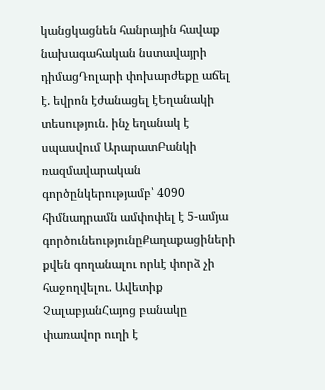կանցկացնեն հանրային հավաք նախագահական նստավայրի դիմացԴոլարի փոխարժեքը աճել է. եվրոն էժանացել էԵղանակի տեսություն. ինչ եղանակ է սպասվում ԱրարատԲանկի ռազմավարական գործընկերությամբ՝ 4090 հիմնադրամն ամփոփել է 5-ամյա գործունեությունըՔաղաքացիների քվեն գողանալու որևէ փորձ չի հաջողվելու. Ավետիք ՉալաբյանՀայոց բանակը փառավոր ուղի է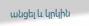անցել և կրկին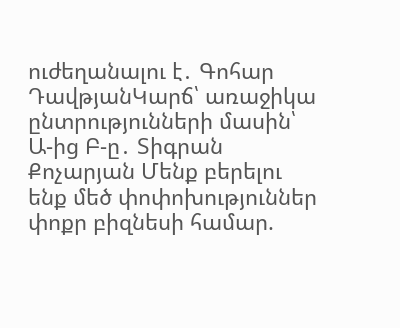ուժեղանալու է․ Գոհար ԴավթյանԿարճ՝ առաջիկա ընտրությունների մասին՝ Ա-ից Բ-ը․ Տիգրան Քոչարյան Մենք բերելու ենք մեծ փոփոխություններ փոքր բիզնեսի համար.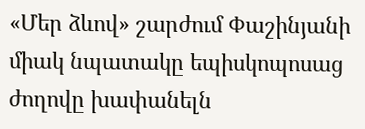«Մեր ձևով» շարժում Փաշինյանի միակ նպատակը եպիսկոպոսաց ժողովը խափանելն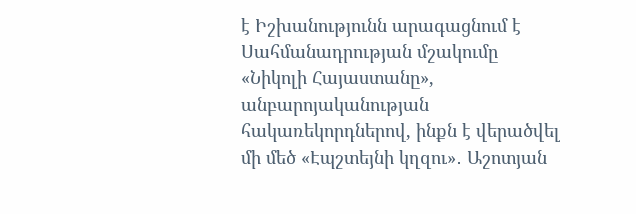է Իշխանությունն արագացնում է Սահմանադրության մշակումը «Նիկոլի Հայաստանը», անբարոյականության հակառեկորդներով, ինքն է վերածվել մի մեծ «Էպշտեյնի կղզու»․ Աշոտյան